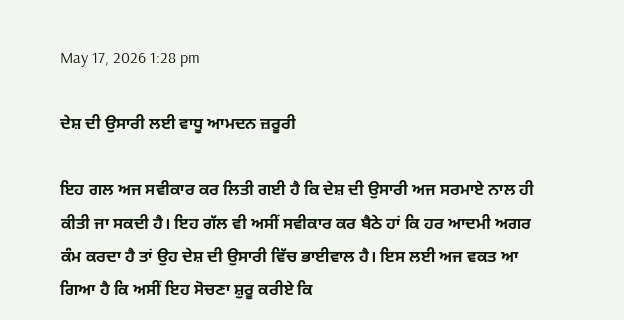May 17, 2026 1:28 pm

ਦੇਸ਼ ਦੀ ਉਸਾਰੀ ਲਈ ਵਾਧੂ ਆਮਦਨ ਜ਼ਰੂਰੀ

ਇਹ ਗਲ ਅਜ ਸਵੀਕਾਰ ਕਰ ਲਿਤੀ ਗਈ ਹੈ ਕਿ ਦੇਸ਼ ਦੀ ਉਸਾਰੀ ਅਜ ਸਰਮਾਏ ਨਾਲ ਹੀ ਕੀਤੀ ਜਾ ਸਕਦੀ ਹੈ। ਇਹ ਗੱਲ ਵੀ ਅਸੀਂ ਸਵੀਕਾਰ ਕਰ ਬੈਠੇ ਹਾਂ ਕਿ ਹਰ ਆਦਮੀ ਅਗਰ ਕੰਮ ਕਰਦਾ ਹੈ ਤਾਂ ਉਹ ਦੇਸ਼ ਦੀ ਉਸਾਰੀ ਵਿੱਚ ਭਾਈਵਾਲ ਹੈ। ਇਸ ਲਈ ਅਜ ਵਕਤ ਆ ਗਿਆ ਹੈ ਕਿ ਅਸੀਂ ਇਹ ਸੋਚਣਾ ਸ਼ੁਰੂ ਕਰੀਏ ਕਿ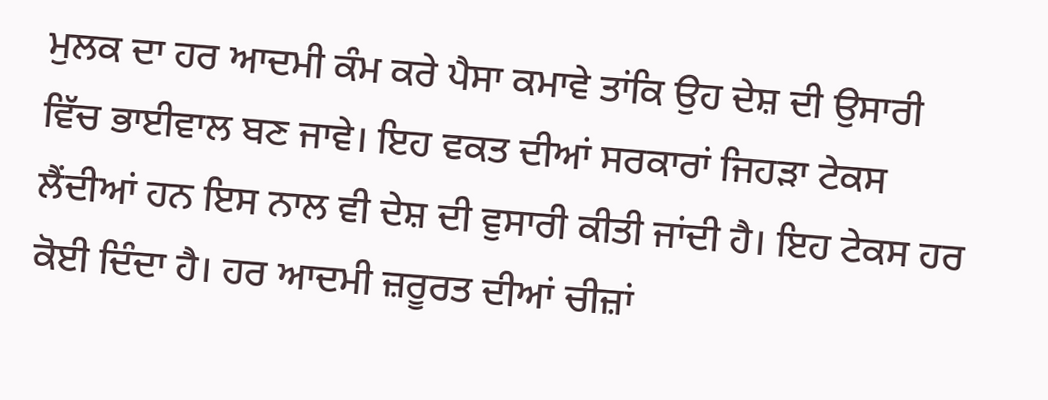ਮੁਲਕ ਦਾ ਹਰ ਆਦਮੀ ਕੰਮ ਕਰੇ ਪੈਸਾ ਕਮਾਵੇ ਤਾਂਕਿ ਉਹ ਦੇਸ਼ ਦੀ ਉਸਾਰੀ ਵਿੱਚ ਭਾਈਵਾਲ ਬਣ ਜਾਵੇ। ਇਹ ਵਕਤ ਦੀਆਂ ਸਰਕਾਰਾਂ ਜਿਹੜਾ ਟੇਕਸ ਲੈਂਦੀਆਂ ਹਨ ਇਸ ਨਾਲ ਵੀ ਦੇਸ਼ ਦੀ ਵੁਸਾਰੀ ਕੀਤੀ ਜਾਂਦੀ ਹੈ। ਇਹ ਟੇਕਸ ਹਰ ਕੋਈ ਦਿੰਦਾ ਹੈ। ਹਰ ਆਦਮੀ ਜ਼ਰੂਰਤ ਦੀਆਂ ਚੀਜ਼ਾਂ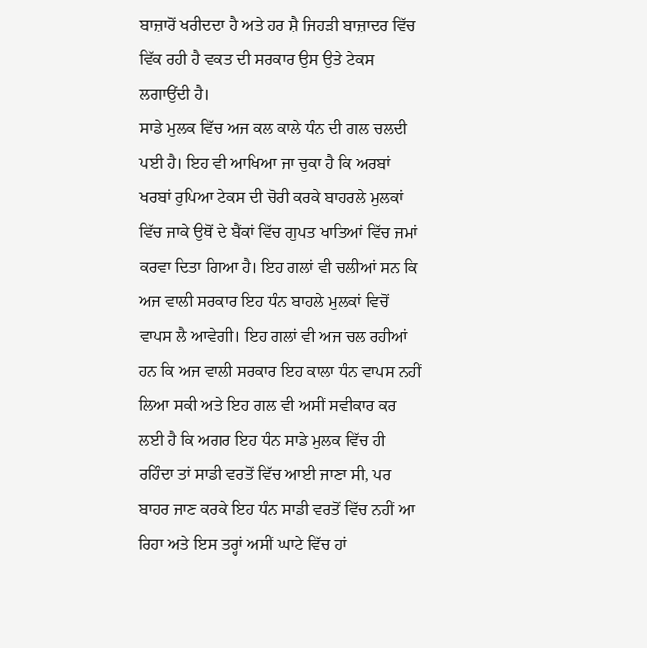ਬਾਜ਼ਾਰੋਂ ਖਰੀਦਦਾ ਹੈ ਅਤੇ ਹਰ ਸ਼ੈ ਜਿਹੜੀ ਬਾਜ਼ਾਦਰ ਵਿੱਚ ਵਿੱਕ ਰਹੀ ਹੈ ਵਕਤ ਦੀ ਸਰਕਾਰ ਉਸ ਉਤੇ ਟੇਕਸ ਲਗਾਉਂਦੀ ਹੈ।
ਸਾਡੇ ਮੁਲਕ ਵਿੱਚ ਅਜ ਕਲ ਕਾਲੇ ਧੰਨ ਦੀ ਗਲ ਚਲਦੀ ਪਈ ਹੈ। ਇਹ ਵੀ ਆਖਿਆ ਜਾ ਚੁਕਾ ਹੈ ਕਿ ਅਰਬਾਂ ਖਰਬਾਂ ਰੁਪਿਆ ਟੇਕਸ ਦੀ ਚੋਰੀ ਕਰਕੇ ਬਾਹਰਲੇ ਮੁਲਕਾਂ ਵਿੱਚ ਜਾਕੇ ਉਥੋਂ ਦੇ ਬੈਂਕਾਂ ਵਿੱਚ ਗੁਪਤ ਖਾਤਿਆਂ ਵਿੱਚ ਜਮਾਂ ਕਰਵਾ ਦਿਤਾ ਗਿਆ ਹੈ। ਇਹ ਗਲਾਂ ਵੀ ਚਲੀਆਂ ਸਨ ਕਿ ਅਜ ਵਾਲੀ ਸਰਕਾਰ ਇਹ ਧੰਨ ਬਾਹਲੇ ਮੁਲਕਾਂ ਵਿਚੋਂ ਵਾਪਸ ਲੈ ਆਵੇਗੀ। ਇਹ ਗਲਾਂ ਵੀ ਅਜ ਚਲ ਰਹੀਆਂ ਹਨ ਕਿ ਅਜ ਵਾਲੀ ਸਰਕਾਰ ਇਹ ਕਾਲਾ ਧੰਨ ਵਾਪਸ ਨਹੀਂ ਲਿਆ ਸਕੀ ਅਤੇ ਇਹ ਗਲ ਵੀ ਅਸੀਂ ਸਵੀਕਾਰ ਕਰ ਲਈ ਹੈ ਕਿ ਅਗਰ ਇਹ ਧੰਨ ਸਾਡੇ ਮੁਲਕ ਵਿੱਚ ਹੀ ਰਹਿੰਦਾ ਤਾਂ ਸਾਡੀ ਵਰਤੋਂ ਵਿੱਚ ਆਈ ਜਾਣਾ ਸੀ, ਪਰ ਬਾਹਰ ਜਾਣ ਕਰਕੇ ਇਹ ਧੰਨ ਸਾਡੀ ਵਰਤੋਂ ਵਿੱਚ ਨਹੀਂ ਆ ਰਿਹਾ ਅਤੇ ਇਸ ਤਰ੍ਹਾਂ ਅਸੀਂ ਘਾਟੇ ਵਿੱਚ ਹਾਂ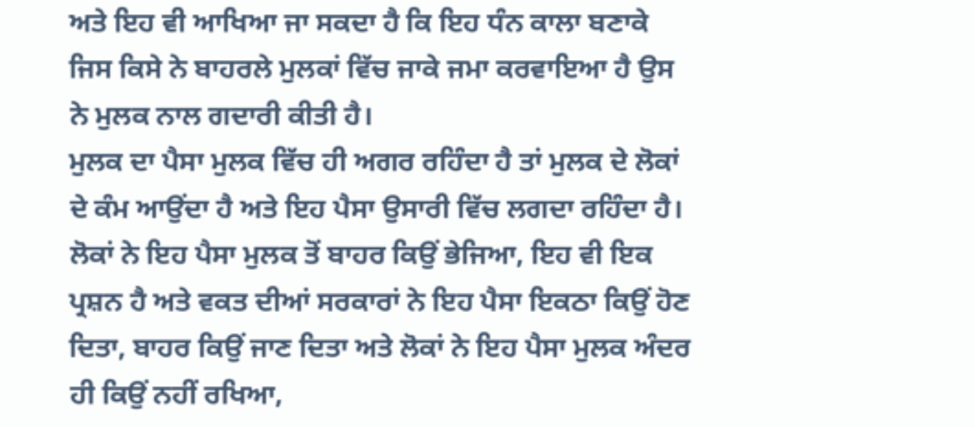ਅਤੇ ਇਹ ਵੀ ਆਖਿਆ ਜਾ ਸਕਦਾ ਹੈ ਕਿ ਇਹ ਧੰਨ ਕਾਲਾ ਬਣਾਕੇ ਜਿਸ ਕਿਸੇ ਨੇ ਬਾਹਰਲੇ ਮੁਲਕਾਂ ਵਿੱਚ ਜਾਕੇ ਜਮਾ ਕਰਵਾਇਆ ਹੈ ਉਸ ਨੇ ਮੁਲਕ ਨਾਲ ਗਦਾਰੀ ਕੀਤੀ ਹੈ।
ਮੁਲਕ ਦਾ ਪੈਸਾ ਮੁਲਕ ਵਿੱਚ ਹੀ ਅਗਰ ਰਹਿੰਦਾ ਹੈ ਤਾਂ ਮੁਲਕ ਦੇ ਲੋਕਾਂ ਦੇ ਕੰਮ ਆਉਂਦਾ ਹੈ ਅਤੇ ਇਹ ਪੈਸਾ ਉਸਾਰੀ ਵਿੱਚ ਲਗਦਾ ਰਹਿੰਦਾ ਹੈ। ਲੋਕਾਂ ਨੇ ਇਹ ਪੈਸਾ ਮੁਲਕ ਤੋਂ ਬਾਹਰ ਕਿਉਂ ਭੇਜਿਆ, ਇਹ ਵੀ ਇਕ ਪ੍ਰਸ਼ਨ ਹੈ ਅਤੇ ਵਕਤ ਦੀਆਂ ਸਰਕਾਰਾਂ ਨੇ ਇਹ ਪੈਸਾ ਇਕਠਾ ਕਿਉਂ ਹੋਣ ਦਿਤਾ, ਬਾਹਰ ਕਿਉਂ ਜਾਣ ਦਿਤਾ ਅਤੇ ਲੋਕਾਂ ਨੇ ਇਹ ਪੈਸਾ ਮੁਲਕ ਅੰਦਰ ਹੀ ਕਿਉਂ ਨਹੀਂ ਰਖਿਆ,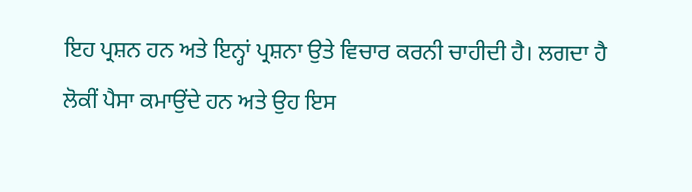ਇਹ ਪ੍ਰਸ਼ਨ ਹਨ ਅਤੇ ਇਨ੍ਹਾਂ ਪ੍ਰਸ਼ਨਾ ਉਤੇ ਵਿਚਾਰ ਕਰਨੀ ਚਾਹੀਦੀ ਹੈ। ਲਗਦਾ ਹੈ ਲੋਕੀਂ ਪੈਸਾ ਕਮਾਉਂਦੇ ਹਨ ਅਤੇ ਉਹ ਇਸ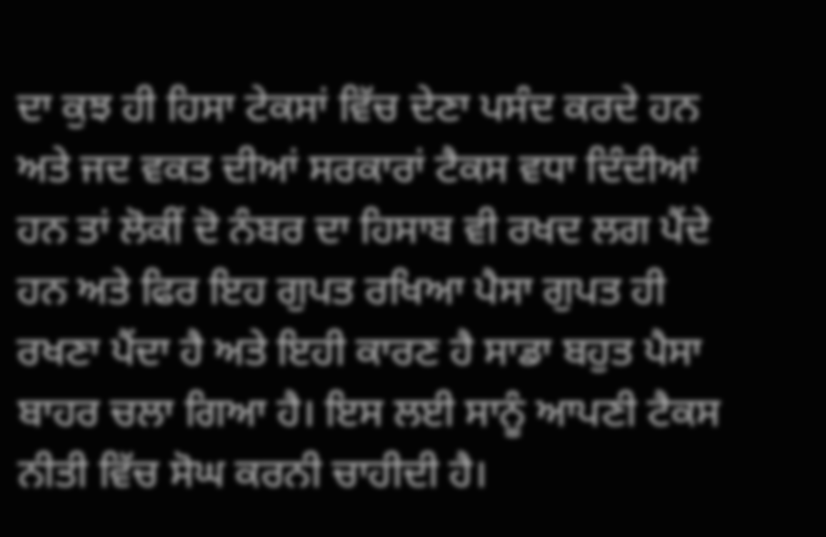ਦਾ ਕੁਝ ਹੀ ਹਿਸਾ ਟੇਕਸਾਂ ਵਿੱਚ ਦੇਣਾ ਪਸੰਦ ਕਰਦੇ ਹਨ ਅਤੇ ਜਦ ਵਕਤ ਦੀਆਂ ਸਰਕਾਰਾਂ ਟੈਕਸ ਵਧਾ ਦਿੰਦੀਆਂ ਹਨ ਤਾਂ ਲੋਕੀਂ ਦੋ ਨੰਬਰ ਦਾ ਹਿਸਾਬ ਵੀ ਰਖਦ ਲਗ ਪੈਂਦੇ ਹਨ ਅਤੇ ਫਿਰ ਇਹ ਗੁਪਤ ਰਖਿਆ ਪੈਸਾ ਗੁਪਤ ਹੀ ਰਖਣਾ ਪੈਂਦਾ ਹੈ ਅਤੇ ਇਹੀ ਕਾਰਣ ਹੈ ਸਾਡਾ ਬਹੁਤ ਪੈਸਾ ਬਾਹਰ ਚਲਾ ਗਿਆ ਹੈ। ਇਸ ਲਈ ਸਾਨੂੰ ਆਪਣੀ ਟੈਕਸ ਨੀਤੀ ਵਿੱਚ ਸੋਘ ਕਰਨੀ ਚਾਹੀਦੀ ਹੈ।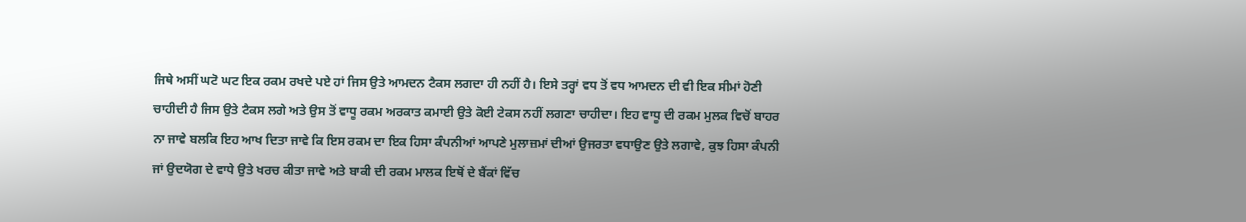ਜਿਥੇ ਅਸੀਂ ਘਟੋ ਘਟ ਇਕ ਰਕਮ ਰਖਦੇ ਪਏ ਹਾਂ ਜਿਸ ਉਤੇ ਆਮਦਨ ਟੈਕਸ ਲਗਦਾ ਹੀ ਨਹੀਂ ਹੈ। ਇਸੇ ਤਰ੍ਹਾਂ ਵਧ ਤੋਂ ਵਧ ਆਮਦਨ ਦੀ ਵੀ ਇਕ ਸੀਮਾਂ ਹੋਣੀ ਚਾਹੀਦੀ ਹੈ ਜਿਸ ਉਤੇ ਟੈਕਸ ਲਗੇ ਅਤੇ ਉਸ ਤੋਂ ਵਾਧੂ ਰਕਮ ਅਰਕਾਤ ਕਮਾਈ ਉਤੇ ਕੋਈ ਟੇਕਸ ਨਹੀਂ ਲਗਣਾ ਚਾਹੀਦਾ। ਇਹ ਵਾਧੂ ਦੀ ਰਕਮ ਮੁਲਕ ਵਿਚੋਂ ਬਾਹਰ ਨਾ ਜਾਵੇ ਬਲਕਿ ਇਹ ਆਖ ਦਿਤਾ ਜਾਵੇ ਕਿ ਇਸ ਰਕਮ ਦਾ ਇਕ ਹਿਸਾ ਕੰਪਨੀਆਂ ਆਪਣੇ ਮੁਲਾਜ਼ਮਾਂ ਦੀਆਂ ਉਜਰਤਾ ਵਧਾਉਣ ਉਤੇ ਲਗਾਵੇ, ਕੁਝ ਹਿਸਾ ਕੰਪਨੀ ਜਾਂ ਉਦਯੋਗ ਦੇ ਵਾਧੇ ਉਤੇ ਖਰਚ ਕੀਤਾ ਜਾਵੇ ਅਤੇ ਬਾਕੀ ਦੀ ਰਕਮ ਮਾਲਕ ਇਥੋਂ ਦੇ ਬੈਂਕਾਂ ਵਿੱਚ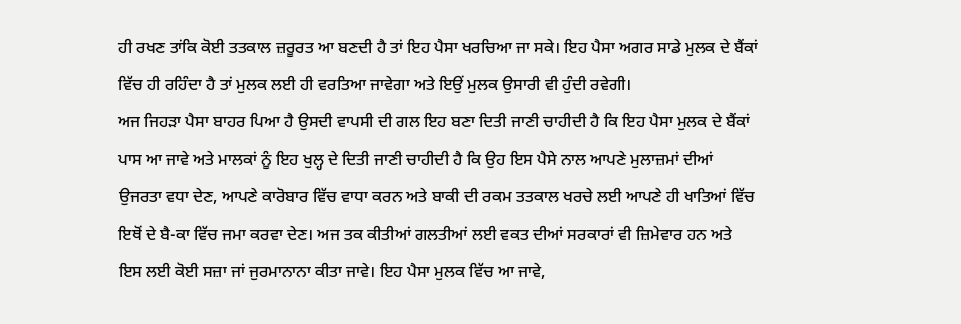ਹੀ ਰਖਣ ਤਾਂਕਿ ਕੋਈ ਤਤਕਾਲ ਜ਼ਰੂਰਤ ਆ ਬਣਦੀ ਹੈ ਤਾਂ ਇਹ ਪੈਸਾ ਖਰਚਿਆ ਜਾ ਸਕੇ। ਇਹ ਪੈਸਾ ਅਗਰ ਸਾਡੇ ਮੁਲਕ ਦੇ ਬੈਂਕਾਂ ਵਿੱਚ ਹੀ ਰਹਿੰਦਾ ਹੈ ਤਾਂ ਮੁਲਕ ਲਈ ਹੀ ਵਰਤਿਆ ਜਾਵੇਗਾ ਅਤੇ ਇਉਂ ਮੁਲਕ ਉਸਾਰੀ ਵੀ ਹੁੰਦੀ ਰਵੇਗੀ।
ਅਜ ਜਿਹੜਾ ਪੈਸਾ ਬਾਹਰ ਪਿਆ ਹੈ ਉਸਦੀ ਵਾਪਸੀ ਦੀ ਗਲ ਇਹ ਬਣਾ ਦਿਤੀ ਜਾਣੀ ਚਾਹੀਦੀ ਹੈ ਕਿ ਇਹ ਪੈਸਾ ਮੁਲਕ ਦੇ ਬੈਂਕਾਂ ਪਾਸ ਆ ਜਾਵੇ ਅਤੇ ਮਾਲਕਾਂ ਨੂੰ ਇਹ ਖੁਲ੍ਹ ਦੇ ਦਿਤੀ ਜਾਣੀ ਚਾਹੀਦੀ ਹੈ ਕਿ ਉਹ ਇਸ ਪੈਸੇ ਨਾਲ ਆਪਣੇ ਮੁਲਾਜ਼ਮਾਂ ਦੀਆਂ ਉਜਰਤਾ ਵਧਾ ਦੇਣ, ਆਪਣੇ ਕਾਰੋਬਾਰ ਵਿੱਚ ਵਾਧਾ ਕਰਨ ਅਤੇ ਬਾਕੀ ਦੀ ਰਕਮ ਤਤਕਾਲ ਖਰਚੇ ਲਈ ਆਪਣੇ ਹੀ ਖਾਤਿਆਂ ਵਿੱਚ ਇਥੋਂ ਦੇ ਬੈ-ਕਾ ਵਿੱਚ ਜਮਾ ਕਰਵਾ ਦੇਣ। ਅਜ ਤਕ ਕੀਤੀਆਂ ਗਲਤੀਆਂ ਲਈ ਵਕਤ ਦੀਆਂ ਸਰਕਾਰਾਂ ਵੀ ਜ਼ਿਮੇਵਾਰ ਹਨ ਅਤੇ ਇਸ ਲਈ ਕੋਈ ਸਜ਼ਾ ਜਾਂ ਜੁਰਮਾਨਾਨਾ ਕੀਤਾ ਜਾਵੇ। ਇਹ ਪੈਸਾ ਮੁਲਕ ਵਿੱਚ ਆ ਜਾਵੇ,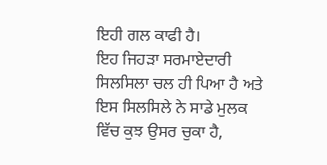ਇਹੀ ਗਲ ਕਾਫੀ ਹੈ।
ਇਹ ਜਿਹੜਾ ਸਰਮਾਏਦਾਰੀ ਸਿਲਸਿਲਾ ਚਲ ਹੀ ਪਿਆ ਹੈ ਅਤੇ ਇਸ ਸਿਲਸਿਲੇ ਨੇ ਸਾਡੇ ਮੁਲਕ ਵਿੱਚ ਕੁਝ ਉਸਰ ਚੁਕਾ ਹੈ,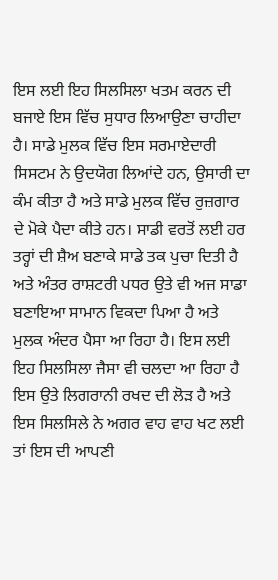ਇਸ ਲਈ ਇਹ ਸਿਲਸਿਲਾ ਖਤਮ ਕਰਨ ਦੀ ਬਜਾਏ ਇਸ ਵਿੱਚ ਸੁਧਾਰ ਲਿਆਉਣਾ ਚਾਹੀਦਾ ਹੈ। ਸਾਡੇ ਮੁਲਕ ਵਿੱਚ ਇਸ ਸਰਮਾਏਦਾਰੀ ਸਿਸਟਮ ਨੇ ਉਦਯੋਗ ਲਿਆਂਦੇ ਹਨ, ਉਸਾਰੀ ਦਾ ਕੰਮ ਕੀਤਾ ਹੈ ਅਤੇ ਸਾਡੇ ਮੁਲਕ ਵਿੱਚ ਰੁਜ਼ਗਾਰ ਦੇ ਮੋਕੇ ਪੈਦਾ ਕੀਤੇ ਹਨ। ਸਾਡੀ ਵਰਤੋਂ ਲਈ ਹਰ ਤਰ੍ਹਾਂ ਦੀ ਸ਼ੈਅ ਬਣਾਕੇ ਸਾਡੇ ਤਕ ਪੁਚਾ ਦਿਤੀ ਹੈ ਅਤੇ ਅੰਤਰ ਰਾਸ਼ਟਰੀ ਪਧਰ ਉਤੇ ਵੀ ਅਜ ਸਾਡਾ ਬਣਾਇਆ ਸਾਮਾਨ ਵਿਕਦਾ ਪਿਆ ਹੈ ਅਤੇ ਮੁਲਕ ਅੰਦਰ ਪੈਸਾ ਆ ਰਿਹਾ ਹੈ। ਇਸ ਲਈ ਇਹ ਸਿਲਸਿਲਾ ਜੈਸਾ ਵੀ ਚਲਦਾ ਆ ਰਿਹਾ ਹੈ ਇਸ ਉਤੇ ਲਿਗਰਾਨੀ ਰਖਦ ਦੀ ਲੋੜ ਹੈ ਅਤੇ ਇਸ ਸਿਲਸਿਲੇ ਨੇ ਅਗਰ ਵਾਹ ਵਾਹ ਖਟ ਲਈ ਤਾਂ ਇਸ ਦੀ ਆਪਣੀ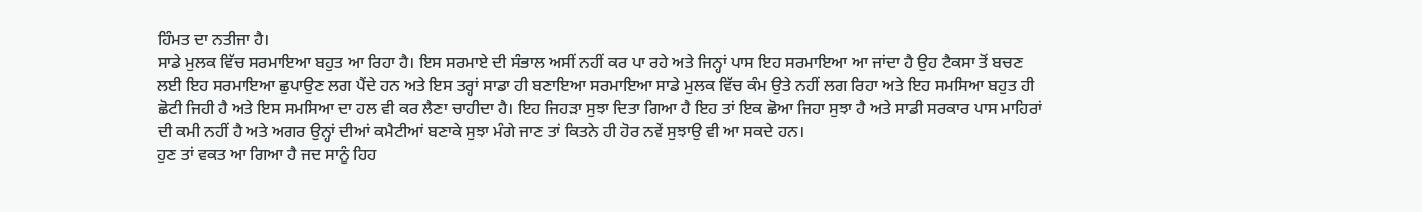ਹਿੰਮਤ ਦਾ ਨਤੀਜਾ ਹੈ।
ਸਾਡੇ ਮੁਲਕ ਵਿੱਚ ਸਰਮਾਇਆ ਬਹੁਤ ਆ ਰਿਹਾ ਹੈ। ਇਸ ਸਰਮਾਏ ਦੀ ਸੰਭਾਲ ਅਸੀਂ ਨਹੀਂ ਕਰ ਪਾ ਰਹੇ ਅਤੇ ਜਿਨ੍ਹਾਂ ਪਾਸ ਇਹ ਸਰਮਾਇਆ ਆ ਜਾਂਦਾ ਹੈ ਉਹ ਟੈਕਸਾ ਤੋਂ ਬਚਣ ਲਈ ਇਹ ਸਰਮਾਇਆ ਛੁਪਾਉਣ ਲਗ ਪੈਂਦੇ ਹਨ ਅਤੇ ਇਸ ਤਰ੍ਹਾਂ ਸਾਡਾ ਹੀ ਬਣਾਇਆ ਸਰਮਾਇਆ ਸਾਡੇ ਮੁਲਕ ਵਿੱਚ ਕੰਮ ਉਤੇ ਨਹੀਂ ਲਗ ਰਿਹਾ ਅਤੇ ਇਹ ਸਮਸਿਆ ਬਹੁਤ ਹੀ ਛੋਟੀ ਜਿਹੀ ਹੈ ਅਤੇ ਇਸ ਸਮਸਿਆ ਦਾ ਹਲ ਵੀ ਕਰ ਲੈਣਾ ਚਾਹੀਦਾ ਹੈ। ਇਹ ਜਿਹੜਾ ਸੁਝਾ ਦਿਤਾ ਗਿਆ ਹੈ ਇਹ ਤਾਂ ਇਕ ਛੋਆ ਜਿਹਾ ਸੁਝਾ ਹੈ ਅਤੇ ਸਾਡੀ ਸਰਕਾਰ ਪਾਸ ਮਾਹਿਰਾਂ ਦੀ ਕਮੀ ਨਹੀਂ ਹੈ ਅਤੇ ਅਗਰ ਉਨ੍ਹਾਂ ਦੀਆਂ ਕਮੈਟੀਆਂ ਬਣਾਕੇ ਸੁਝਾ ਮੰਗੇ ਜਾਣ ਤਾਂ ਕਿਤਨੇ ਹੀ ਹੋਰ ਨਵੇਂ ਸੁਝਾਉ ਵੀ ਆ ਸਕਦੇ ਹਨ।
ਹੁਣ ਤਾਂ ਵਕਤ ਆ ਗਿਆ ਹੈ ਜਦ ਸਾਨੂੰ ਹਿਹ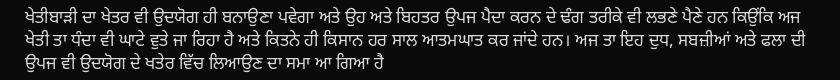ਖੇਤੀਬਾੜੀ ਦਾ ਖੇਤਰ ਵੀ ਉਦਯੋਗ ਹੀ ਬਨਾਉਣਾ ਪਵੇਗਾ ਅਤੇ ਉਹ ਅਤੇ ਬਿਹਤਰ ਉਪਜ ਪੈਦਾ ਕਰਨ ਦੇ ਢੰਗ ਤਰੀਕੇ ਵੀ ਲਭਣੇ ਪੈਣੇ ਹਨ ਕਿਉਂਕਿ ਅਜ ਖੇਤੀ ਤਾ ਧੰਦਾ ਵੀ ਘਾਟੇ ਵੁਤੇ ਜਾ ਰਿਹਾ ਹੈ ਅਤੇ ਕਿਤਨੇ ਹੀ ਕਿਸਾਨ ਹਰ ਸਾਲ ਆਤਮਘਾਤ ਕਰ ਜਾਂਦੇ ਹਨ। ਅਜ ਤਾ ਇਹ ਦੁਧ, ਸਬਜ਼ੀਆਂ ਅਤੇ ਫਲਾ ਦੀ ਉਪਜ ਵੀ ਉਦਯੋਗ ਦੇ ਖਤੇਰ ਵਿੱਚ ਲਿਆਉਣ ਦਾ ਸਮਾ ਆ ਗਿਆ ਹੈ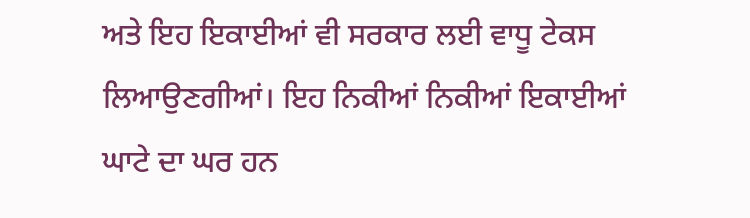ਅਤੇ ਇਹ ਇਕਾਈਆਂ ਵੀ ਸਰਕਾਰ ਲਈ ਵਾਧੂ ਟੇਕਸ ਲਿਆਉਣਗੀਆਂ। ਇਹ ਨਿਕੀਆਂ ਨਿਕੀਆਂ ਇਕਾਈਆਂ ਘਾਟੇ ਦਾ ਘਰ ਹਨ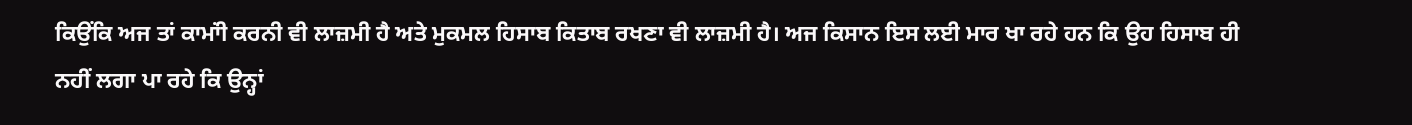ਕਿਉਂਕਿ ਅਜ ਤਾਂ ਕਾਮਾਂੀ ਕਰਨੀ ਵੀ ਲਾਜ਼ਮੀ ਹੈ ਅਤੇ ਮੁਕਮਲ ਹਿਸਾਬ ਕਿਤਾਬ ਰਖਣਾ ਵੀ ਲਾਜ਼ਮੀ ਹੈ। ਅਜ ਕਿਸਾਨ ਇਸ ਲਈ ਮਾਰ ਖਾ ਰਹੇ ਹਨ ਕਿ ਉਹ ਹਿਸਾਬ ਹੀ ਨਹੀਂ ਲਗਾ ਪਾ ਰਹੇ ਕਿ ਉਨ੍ਹਾਂ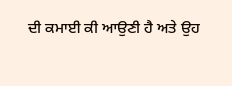ਦੀ ਕਮਾਈ ਕੀ ਆਉਣੀ ਹੈ ਅਤੇ ਉਹ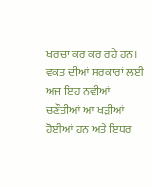ਖਰਚਾ ਕਰ ਕਰ ਰਹੇ ਹਨ।
ਵਕਤ ਦੀਆਂ ਸਰਕਾਰਾਂ ਲਈ ਅਜ ਇਹ ਨਵੀਆਂ ਚਣੌਤੀਆਂ ਆ ਖੜੀਆਂ ਹੋਈਆਂ ਹਨ ਅਤੇ ਇਧਰ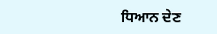ਧਿਆਨ ਦੇਣ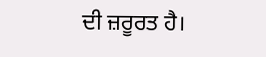ਦੀ ਜ਼ਰੂਰਤ ਹੈ।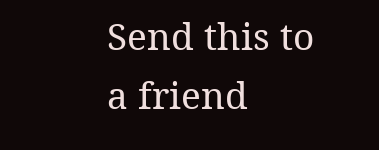Send this to a friend